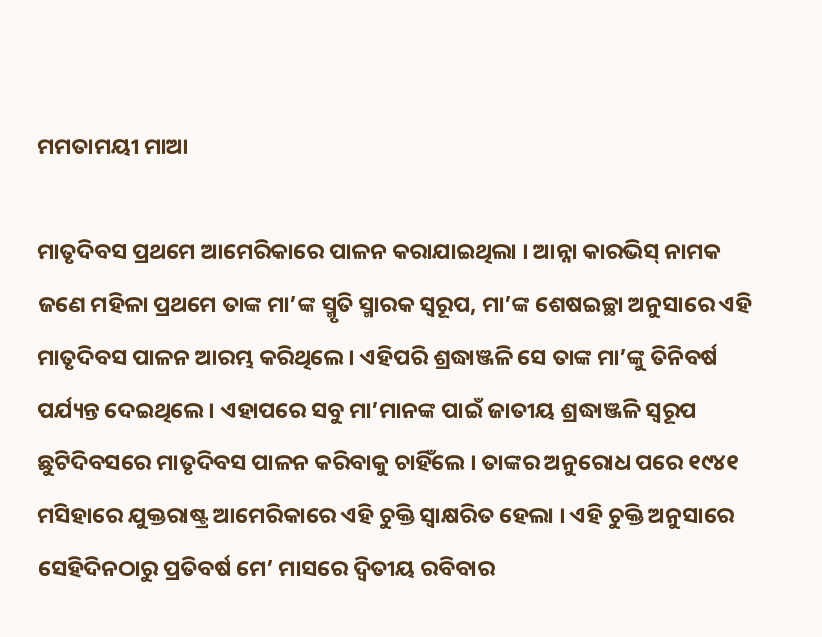ମମତାମୟୀ ମାଆ

ମାତୃଦିବସ ପ୍ରଥମେ ଆମେରିକାରେ ପାଳନ କରାଯାଇଥିଲା । ଆନ୍ନା କାରଭିସ୍ ନାମକ ଜଣେ ମହିଳା ପ୍ରଥମେ ତାଙ୍କ ମା’ଙ୍କ ସ୍ମୃତି ସ୍ମାରକ ସ୍ୱରୂପ, ମା’ଙ୍କ ଶେଷଇଚ୍ଛା ଅନୁସାରେ ଏହି ମାତୃଦିବସ ପାଳନ ଆରମ୍ଭ କରିଥିଲେ । ଏହିପରି ଶ୍ରଦ୍ଧାଞ୍ଜଳି ସେ ତାଙ୍କ ମା’ଙ୍କୁ ତିନିବର୍ଷ ପର୍ଯ୍ୟନ୍ତ ଦେଇଥିଲେ । ଏହାପରେ ସବୁ ମା’ମାନଙ୍କ ପାଇଁ ଜାତୀୟ ଶ୍ରଦ୍ଧାଞ୍ଜଳି ସ୍ୱରୂପ ଛୁଟିଦିବସରେ ମାତୃଦିବସ ପାଳନ କରିବାକୁ ଚାହିଁଲେ । ତାଙ୍କର ଅନୁରୋଧ ପରେ ୧୯୪୧ ମସିହାରେ ଯୁକ୍ତରାଷ୍ଟ୍ର ଆମେରିକାରେ ଏହି ଚୁକ୍ତି ସ୍ୱାକ୍ଷରିତ ହେଲା । ଏହି ଚୁକ୍ତି ଅନୁସାରେ ସେହିଦିନଠାରୁ ପ୍ରତିବର୍ଷ ମେ’ ମାସରେ ଦ୍ୱିତୀୟ ରବିବାର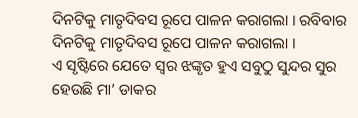ଦିନଟିକୁ ମାତୃଦିବସ ରୂପେ ପାଳନ କରାଗଲା । ରବିବାର ଦିନଟିକୁ ମାତୃଦିବସ ରୂପେ ପାଳନ କରାଗଲା ।
ଏ ସୃଷ୍ଟିରେ ଯେତେ ସ୍ୱର ଝଙ୍କୃତ ହୁଏ ସବୁଠୁ ସୁନ୍ଦର ସୁର ହେଉଛି ମା’ ଡାକର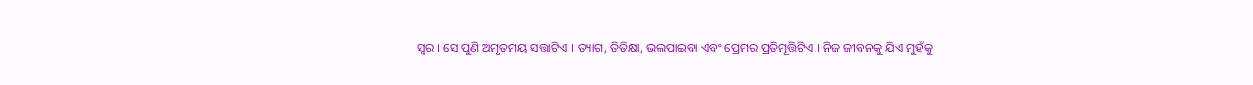ସ୍ୱର । ସେ ପୁଣି ଅମୃତମୟ ସତ୍ତାଟିଏ । ତ୍ୟାଗ, ତିତିକ୍ଷା, ଭଲପାଇବା ଏବଂ ପ୍ରେମର ପ୍ରତିମୂତ୍ତିଟିଏ । ନିଜ ଜୀବନକୁ ଯିଏ ମୁହଁକୁ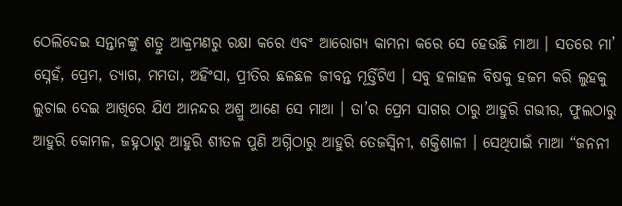ଠେଲିଦେଇ ସନ୍ତାନଙ୍କୁ ଶତ୍ରୁ ଆକ୍ରମଣରୁ ରକ୍ଷା କରେ ଏବଂ ଆରୋଗ୍ୟ କାମନା କରେ ସେ ହେଉଛି ମାଆ । ସତରେ ମା’ ସ୍ନେହଁ, ପ୍ରେମ, ତ୍ୟାଗ, ମମତା, ଅହିଂସା, ପ୍ରୀତିର ଛଳଛଳ ଜୀବନ୍ତ ମୂର୍ତ୍ତିଟିଏ । ସବୁ ହଳାହଳ ବିଷକୁ ହଜମ କରି ଲୁହକୁ ଲୁଚାଇ ଦେଇ ଆଖିରେ ଯିଏ ଆନନ୍ଦର ଅଶ୍ରୁ ଆଣେ ସେ ମାଆ । ତା’ର ପ୍ରେମ ସାଗର ଠାରୁ ଆହୁରି ଗଭୀର, ଫୁଲଠାରୁ ଆହୁରି କୋମଳ, ଜହ୍ନଠାରୁ ଆହୁରି ଶୀତଳ ପୁଣି ଅଗ୍ନିଠାରୁ ଆହୁରି ତେଜସ୍ୱିନୀ, ଶକ୍ତିଶାଳୀ । ସେଥିପାଇଁ ମାଆ “ଜନନୀ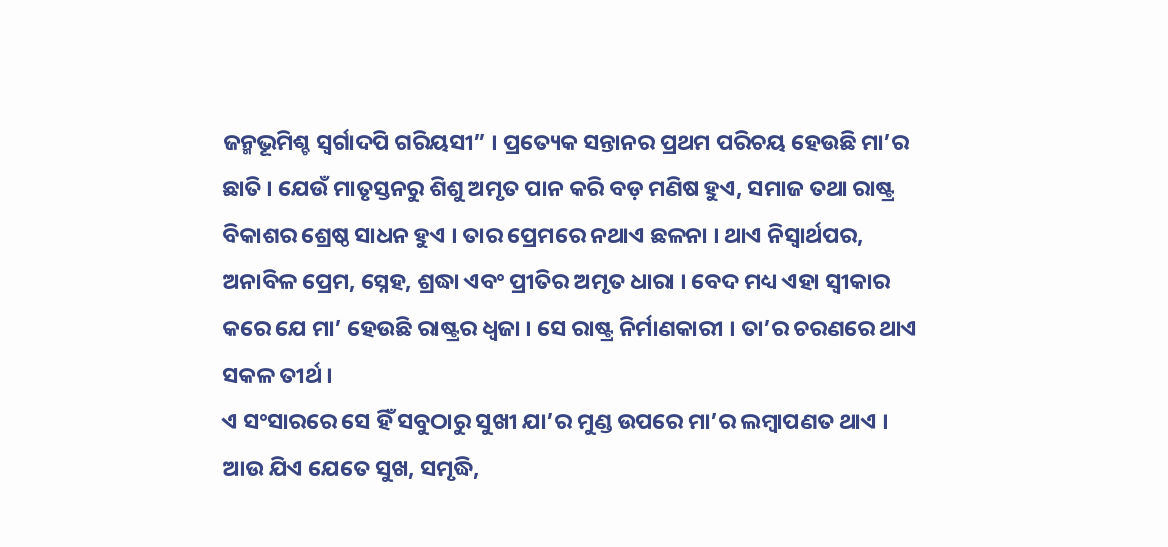ଜନ୍ମଭୂମିଶ୍ଚ ସ୍ୱର୍ଗାଦପି ଗରିୟସୀ” । ପ୍ରତ୍ୟେକ ସନ୍ତାନର ପ୍ରଥମ ପରିଚୟ ହେଉଛି ମା’ର ଛାତି । ଯେଉଁ ମାତୃସ୍ତନରୁ ଶିଶୁ ଅମୃତ ପାନ କରି ବଡ଼ ମଣିଷ ହୁଏ, ସମାଜ ତଥା ରାଷ୍ଟ୍ର ବିକାଶର ଶ୍ରେଷ୍ଠ ସାଧନ ହୁଏ । ତାର ପ୍ରେମରେ ନଥାଏ ଛଳନା । ଥାଏ ନିସ୍ୱାର୍ଥପର, ଅନାବିଳ ପ୍ରେମ, ସ୍ନେହ, ଶ୍ରଦ୍ଧା ଏବଂ ପ୍ରୀତିର ଅମୃତ ଧାରା । ବେଦ ମଧ୍ୟ ଏହା ସ୍ୱୀକାର କରେ ଯେ ମା’ ହେଉଛି ରାଷ୍ଟ୍ରର ଧ୍ୱଜା । ସେ ରାଷ୍ଟ୍ର ନିର୍ମାଣକାରୀ । ତା’ର ଚରଣରେ ଥାଏ ସକଳ ତୀର୍ଥ ।
ଏ ସଂସାରରେ ସେ ହିଁ ସବୁଠାରୁ ସୁଖୀ ଯା’ର ମୁଣ୍ଡ ଉପରେ ମା’ର ଲମ୍ବାପଣତ ଥାଏ । ଆଉ ଯିଏ ଯେତେ ସୁଖ, ସମୃଦ୍ଧି,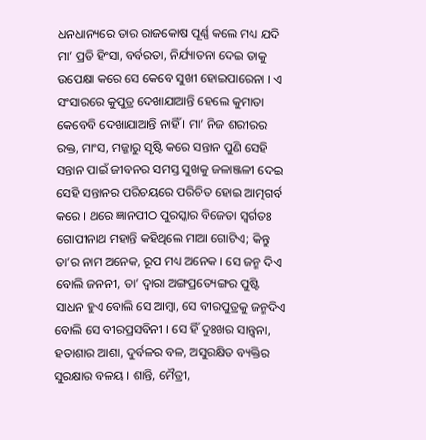ଧନଧାନ୍ୟରେ ତାର ରାଜକୋଷ ପୂର୍ଣ୍ଣ କଲେ ମଧ୍ୟ ଯଦି ମା’ ପ୍ରତି ହିଂସା, ବର୍ବରତା, ନିର୍ଯ୍ୟାତନା ଦେଇ ତାକୁ ଉପେକ୍ଷା କରେ ସେ କେବେ ସୁଖୀ ହୋଇପାରେନା । ଏ ସଂସାରରେ କୁପୁତ୍ର ଦେଖାଯାଆନ୍ତି ହେଲେ କୁମାତା କେବେବି ଦେଖାଯାଆନ୍ତି ନାହିଁ । ମା’ ନିଜ ଶରୀରର ରକ୍ତ, ମାଂସ, ମଜ୍ଜାରୁ ସୃଷ୍ଟି କରେ ସନ୍ତାନ ପୁଣି ସେହି ସନ୍ତାନ ପାଇଁ ଜୀବନର ସମସ୍ତ ସୁଖକୁ ଜଳାଞ୍ଜଳୀ ଦେଇ ସେହି ସନ୍ତାନର ପରିଚୟରେ ପରିଚିତ ହୋଇ ଆତ୍ମଗର୍ବ କରେ । ଥରେ ଜ୍ଞାନପୀଠ ପୁରସ୍କାର ବିଜେତା ସ୍ୱର୍ଗତଃ ଗୋପୀନାଥ ମହାନ୍ତି କହିଥିଲେ ମାଆ ଗୋଟିଏ; କିନ୍ତୁ ତା’ର ନାମ ଅନେକ, ରୂପ ମଧ୍ୟ ଅନେକ । ସେ ଜନ୍ମ ଦିଏ ବୋଲି ଜନନୀ, ତା’ ଦ୍ୱାରା ଅଙ୍ଗପ୍ରତ୍ୟେଙ୍ଗର ପୁଷ୍ଟି ସାଧନ ହୁଏ ବୋଲି ସେ ଆମ୍ବା, ସେ ବୀରପୁତ୍ରକୁ ଜନ୍ମଦିଏ ବୋଲି ସେ ବୀରପ୍ରସବିନୀ । ସେ ହିଁ ଦୁଃଖର ସାନ୍ତ୍ୱନା, ହତାଶାର ଆଶା, ଦୁର୍ବଳର ବଳ, ଅସୁରକ୍ଷିତ ବ୍ୟକ୍ତିର ସୁରକ୍ଷାର ବଳୟ । ଶାନ୍ତି, ମୈତ୍ରୀ,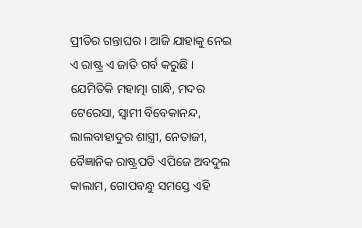ପ୍ରୀତିର ଗନ୍ତାଘର । ଆଜି ଯାହାକୁ ନେଇ ଏ ରାଷ୍ଟ୍ର ଏ ଜାତି ଗର୍ବ କରୁଛି । ଯେମିତିକି ମହାତ୍ମା ଗାନ୍ଧି, ମଦର ଟେରେସା, ସ୍ୱାମୀ ବିବେକାନନ୍ଦ, ଲାଲବାହାଦୁର ଶାସ୍ତ୍ରୀ, ନେତାଜୀ, ବୈଜ୍ଞାନିକ ରାଷ୍ଟ୍ରପତି ଏପିଜେ ଅବଦୁଲ କାଲାମ, ଗୋପବନ୍ଧୁ ସମସ୍ତେ ଏହି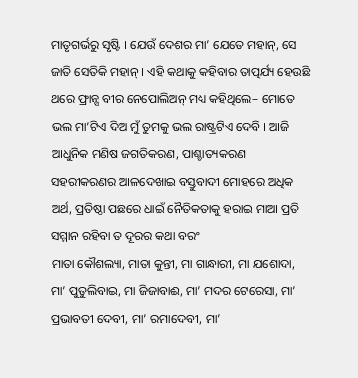ମାତୃଗର୍ଭରୁ ସୃଷ୍ଟି । ଯେଉଁ ଦେଶର ମା’ ଯେତେ ମହାନ୍, ସେ ଜାତି ସେତିକି ମହାନ୍ । ଏହି କଥାକୁ କହିବାର ତାତ୍ପର୍ଯ୍ୟ ହେଉଛି ଥରେ ଫ୍ରାନ୍ସ ବୀର ନେପୋଲିଅନ୍ ମଧ୍ୟ କହିଥିଲେ– ମୋତେ ଭଲ ମା’ଟିଏ ଦିଅ ମୁଁ ତୁମକୁ ଭଲ ରାଷ୍ଟ୍ରଟିଏ ଦେବି । ଆଜି ଆଧୁନିକ ମଣିଷ ଜଗତିକରଣ, ପାଶ୍ଚାତ୍ୟକରଣ ସହରୀକରଣର ଆଳଦେଖାଇ ବସ୍ତୁବାଦୀ ମୋହରେ ଅଧିକ ଅର୍ଥ, ପ୍ରତିଷ୍ଠା ପଛରେ ଧାଇଁ ନୈତିକତାକୁ ହରାଇ ମାଆ ପ୍ରତି ସମ୍ମାନ ରହିବା ତ ଦୂରର କଥା ବରଂ
ମାତା କୌଶଲ୍ୟା, ମାତା କୁନ୍ତୀ, ମା ଗାନ୍ଧାରୀ, ମା ଯଶୋଦା, ମା’ ପୁତୁଲିବାଇ, ମା ଜିଜାବାଈ, ମା’ ମଦର ଟେରେସା, ମା’ ପ୍ରଭାବତୀ ଦେବୀ, ମା’ ରମାଦେବୀ, ମା’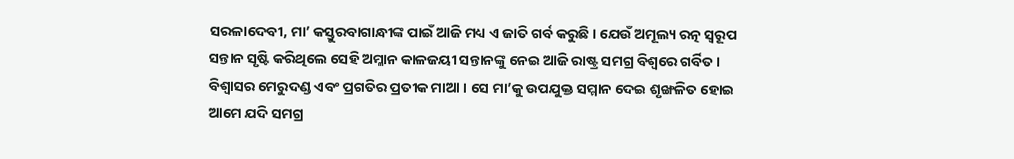ସରଳାଦେବୀ, ମା’ କସ୍ତୁରବାଗାନ୍ଧୀଙ୍କ ପାଇଁ ଆଜି ମଧ୍ୟ ଏ ଜାତି ଗର୍ବ କରୁଛି । ଯେଉଁ ଅମୂଲ୍ୟ ରତ୍ନ ସ୍ୱରୂପ ସନ୍ତାନ ସୃଷ୍ଟି କରିଥିଲେ ସେହି ଅମ୍ଳାନ କାଳଜୟୀ ସନ୍ତାନଙ୍କୁ ନେଇ ଆଜି ରାଷ୍ଟ୍ର ସମଗ୍ର ବିଶ୍ୱରେ ଗର୍ବିତ ।  ବିଶ୍ୱାସର ମେରୁଦଣ୍ଡ ଏବଂ ପ୍ରଗତିର ପ୍ରତୀକ ମାଆ । ସେ ମା’କୁ ଉପଯୁକ୍ତ ସମ୍ମାନ ଦେଇ ଶୃଙ୍ଖଳିତ ହୋଇ ଆମେ ଯଦି ସମଗ୍ର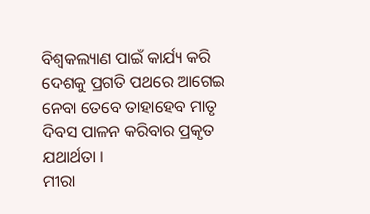ବିଶ୍ୱକଲ୍ୟାଣ ପାଇଁ କାର୍ଯ୍ୟ କରି ଦେଶକୁ ପ୍ରଗତି ପଥରେ ଆଗେଇ ନେବା ତେବେ ତାହାହେବ ମାତୃ ଦିବସ ପାଳନ କରିବାର ପ୍ରକୃତ ଯଥାର୍ଥତା ।
ମୀରା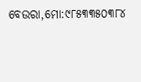ବେଉରା,ମୋ:୯୮୫୩୩୫୦୩୮୪